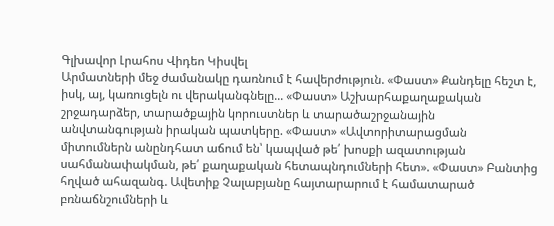Գլխավոր Լրահոս Վիդեո Կիսվել
Արմատների մեջ ժամանակը դառնում է հավերժություն. «Փաստ» Քանդելը հեշտ է, իսկ, այ, կառուցելն ու վերականգնելը... «Փաստ» Աշխարհաքաղաքական շրջադարձեր, տարածքային կորուստներ և տարածաշրջանային անվտանգության իրական պատկերը. «Փաստ» «Ավտորիտարացման միտումներն անընդհատ աճում են՝ կապված թե՛ խոսքի ազատության սահմանափակման, թե՛ քաղաքական հետապնդումների հետ». «Փաստ» Բանտից հղված ահազանգ. Ավետիք Չալաբյանը հայտարարում է համատարած բռնաճնշումների և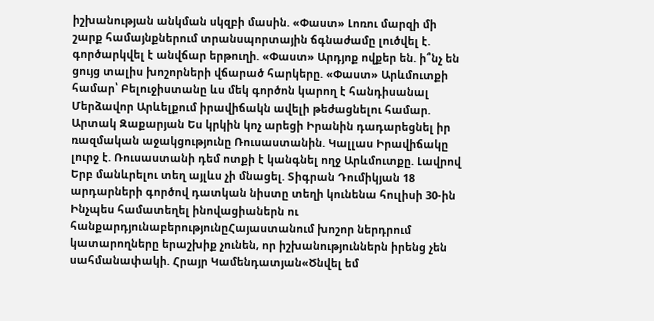իշխանության անկման սկզբի մասին. «Փաստ» Լոռու մարզի մի շարք համայնքներում տրանսպորտային ճգնաժամը լուծվել է. գործարկվել է անվճար երթուղի. «Փաստ» Արդյոք ովքեր են. ի՞նչ են ցույց տալիս խոշորների վճարած հարկերը. «Փաստ» Արևմուտքի համար՝ Բելուջիստանը ևս մեկ գործոն կարող է հանդիսանալ Մերձավոր Արևելքում իրավիճակն ավելի թեժացնելու համար. Արտակ Զաքարյան Ես կրկին կոչ արեցի Իրանին դադարեցնել իր ռազմական աջակցությունը Ռուսաստանին. Կալլաս Իրավիճակը լուրջ է. Ռուսաստանի դեմ ոտքի է կանգնել ողջ Արևմուտքը. Լավրով Երբ մանևրելու տեղ այլևս չի մնացել. Տիգրան Դումիկյան 18 արդարների գործով դատկան նիստը տեղի կունենա հուլիսի 30-ին
Ինչպես համատեղել ինովացիաներն ու հանքարդյունաբերությունըՀայաստանում խոշոր ներդրում կատարողները երաշխիք չունեն, որ իշխանություններն իրենց չեն սահմանափակի. Հրայր Կամենդատյան«Ծնվել եմ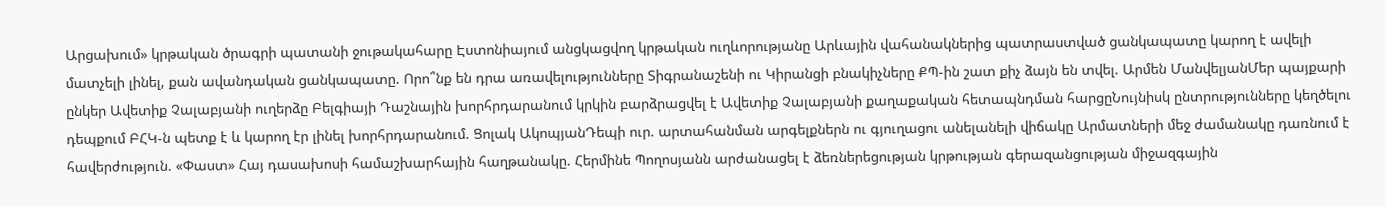Արցախում» կրթական ծրագրի պատանի ջութակահարը Էստոնիայում անցկացվող կրթական ուղևորությանը Արևային վահանակներից պատրաստված ցանկապատը կարող է ավելի մատչելի լինել, քան ավանդական ցանկապատը. Որո՞նք են դրա առավելությունները Տիգրանաշենի ու Կիրանցի բնակիչները ՔՊ-ին շատ քիչ ձայն են տվել. Արմեն ՄանվելյանՄեր պայքարի ընկեր Ավետիք Չալաբյանի ուղերձը Բելգիայի Դաշնային խորհրդարանում կրկին բարձրացվել է Ավետիք Չալաբյանի քաղաքական հետապնդման հարցըՆույնիսկ ընտրությունները կեղծելու դեպքում ԲՀԿ-ն պետք է և կարող էր լինել խորհրդարանում. Ցոլակ ԱկոպյանԴեպի ուր. արտահանման արգելքներն ու գյուղացու անելանելի վիճակը Արմատների մեջ ժամանակը դառնում է հավերժություն. «Փաստ» Հայ դասախոսի համաշխարհային հաղթանակը. Հերմինե Պողոսյանն արժանացել է ձեռներեցության կրթության գերազանցության միջազգային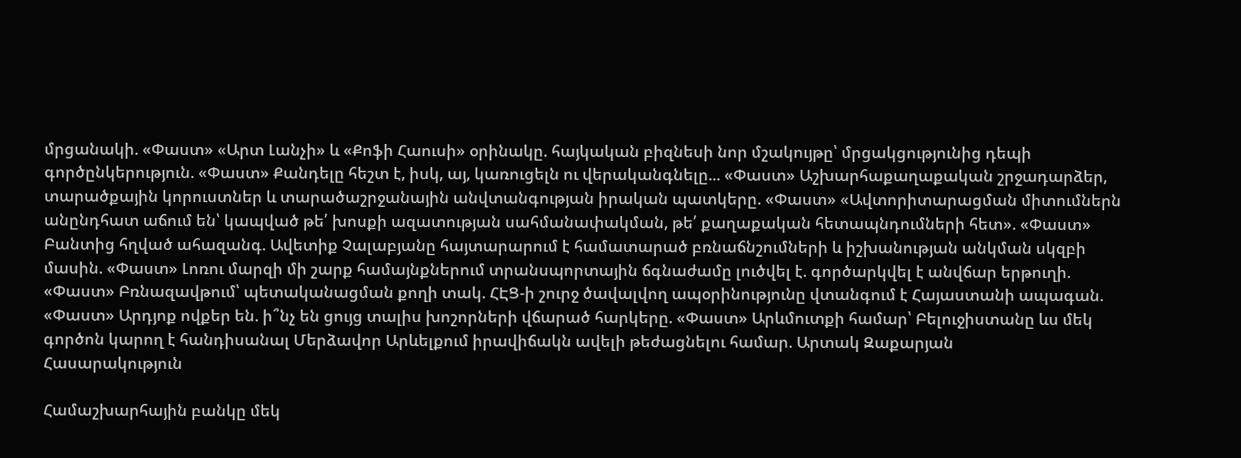մրցանակի. «Փաստ» «Արտ Լանչի» և «Քոֆի Հաուսի» օրինակը. հայկական բիզնեսի նոր մշակույթը՝ մրցակցությունից դեպի գործընկերություն. «Փաստ» Քանդելը հեշտ է, իսկ, այ, կառուցելն ու վերականգնելը... «Փաստ» Աշխարհաքաղաքական շրջադարձեր, տարածքային կորուստներ և տարածաշրջանային անվտանգության իրական պատկերը. «Փաստ» «Ավտորիտարացման միտումներն անընդհատ աճում են՝ կապված թե՛ խոսքի ազատության սահմանափակման, թե՛ քաղաքական հետապնդումների հետ». «Փաստ» Բանտից հղված ահազանգ. Ավետիք Չալաբյանը հայտարարում է համատարած բռնաճնշումների և իշխանության անկման սկզբի մասին. «Փաստ» Լոռու մարզի մի շարք համայնքներում տրանսպորտային ճգնաժամը լուծվել է. գործարկվել է անվճար երթուղի. «Փաստ» Բռնազավթում՝ պետականացման քողի տակ. ՀԷՑ-ի շուրջ ծավալվող ապօրինությունը վտանգում է Հայաստանի ապագան. «Փաստ» Արդյոք ովքեր են. ի՞նչ են ցույց տալիս խոշորների վճարած հարկերը. «Փաստ» Արևմուտքի համար՝ Բելուջիստանը ևս մեկ գործոն կարող է հանդիսանալ Մերձավոր Արևելքում իրավիճակն ավելի թեժացնելու համար. Արտակ Զաքարյան
Հասարակություն

Համաշխարհային բանկը մեկ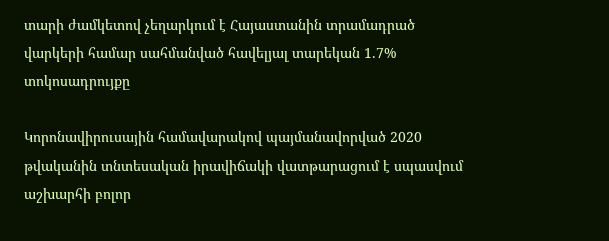տարի ժամկետով չեղարկում է Հայաստանին տրամադրած վարկերի համար սահմանված հավելյալ տարեկան 1.7% տոկոսադրույքը

Կորոնավիրուսային համավարակով պայմանավորված 2020 թվականին տնտեսական իրավիճակի վատթարացում է սպասվում աշխարհի բոլոր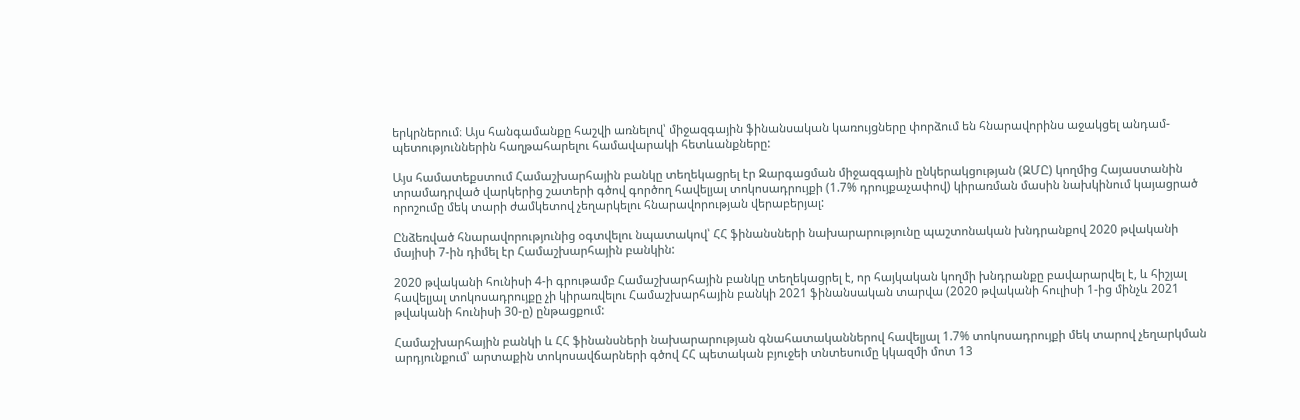երկրներում։ Այս հանգամանքը հաշվի առնելով՝ միջազգային ֆինանսական կառույցները փորձում են հնարավորինս աջակցել անդամ-պետություններին հաղթահարելու համավարակի հետևանքները:

Այս համատեքստում Համաշխարհային բանկը տեղեկացրել էր Զարգացման միջազգային ընկերակցության (ԶՄԸ) կողմից Հայաստանին տրամադրված վարկերից շատերի գծով գործող հավելյալ տոկոսադրույքի (1.7% դրույքաչափով) կիրառման մասին նախկինում կայացրած որոշումը մեկ տարի ժամկետով չեղարկելու հնարավորության վերաբերյալ:

Ընձեռված հնարավորությունից օգտվելու նպատակով՝ ՀՀ ֆինանսների նախարարությունը պաշտոնական խնդրանքով 2020 թվականի մայիսի 7-ին դիմել էր Համաշխարհային բանկին:

2020 թվականի հունիսի 4-ի գրութամբ Համաշխարհային բանկը տեղեկացրել է, որ հայկական կողմի խնդրանքը բավարարվել է, և հիշյալ հավելյալ տոկոսադրույքը չի կիրառվելու Համաշխարհային բանկի 2021 ֆինանսական տարվա (2020 թվականի հուլիսի 1-ից մինչև 2021 թվականի հունիսի 30-ը) ընթացքում:

Համաշխարհային բանկի և ՀՀ ֆինանսների նախարարության գնահատականներով հավելյալ 1.7% տոկոսադրույքի մեկ տարով չեղարկման արդյունքում՝ արտաքին տոկոսավճարների գծով ՀՀ պետական բյուջեի տնտեսումը կկազմի մոտ 13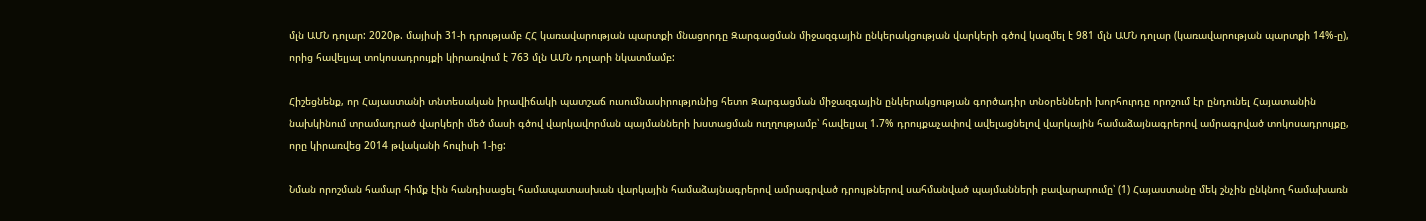մլն ԱՄՆ դոլար: 2020թ. մայիսի 31-ի դրությամբ ՀՀ կառավարության պարտքի մնացորդը Զարգացման միջազգային ընկերակցության վարկերի գծով կազմել է 981 մլն ԱՄՆ դոլար (կառավարության պարտքի 14%-ը), որից հավելյալ տոկոսադրույքի կիրառվում է 763 մլն ԱՄՆ դոլարի նկատմամբ:

Հիշեցնենք, որ Հայաստանի տնտեսական իրավիճակի պատշաճ ուսումնասիրությունից հետո Զարգացման միջազգային ընկերակցության գործադիր տնօրենների խորհուրդը որոշում էր ընդունել Հայատանին նախկինում տրամադրած վարկերի մեծ մասի գծով վարկավորման պայմանների խստացման ուղղությամբ՝ հավելյալ 1.7% դրույքաչափով ավելացնելով վարկային համաձայնագրերով ամրագրված տոկոսադրույքը, որը կիրառվեց 2014 թվականի հուլիսի 1-ից:

Նման որոշման համար հիմք էին հանդիսացել համապատասխան վարկային համաձայնագրերով ամրագրված դրույթներով սահմանված պայմանների բավարարումը՝ (1) Հայաստանը մեկ շնչին ընկնող համախառն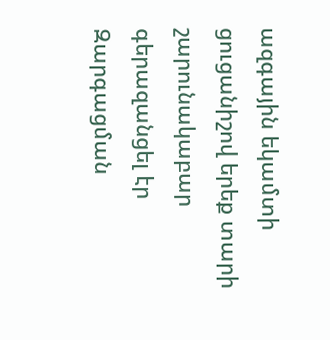ազգային եկամտի ցուցանիշով երեք տարի շարունակաբար գերազանցել էր Զարգացման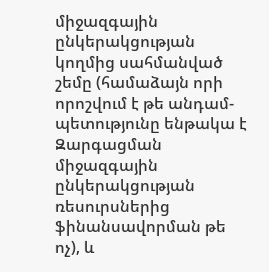միջազգային ընկերակցության կողմից սահմանված շեմը (համաձայն որի որոշվում է թե անդամ-պետությունը ենթակա է Զարգացման միջազգային ընկերակցության ռեսուրսներից ֆինանսավորման թե ոչ), և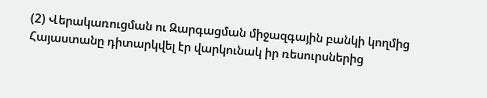(2) Վերակառուցման ու Զարգացման միջազգային բանկի կողմից Հայաստանը դիտարկվել էր վարկունակ իր ռեսուրսներից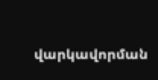վարկավորման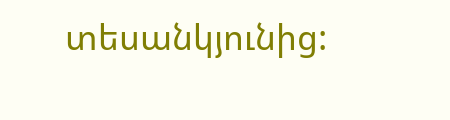տեսանկյունից: